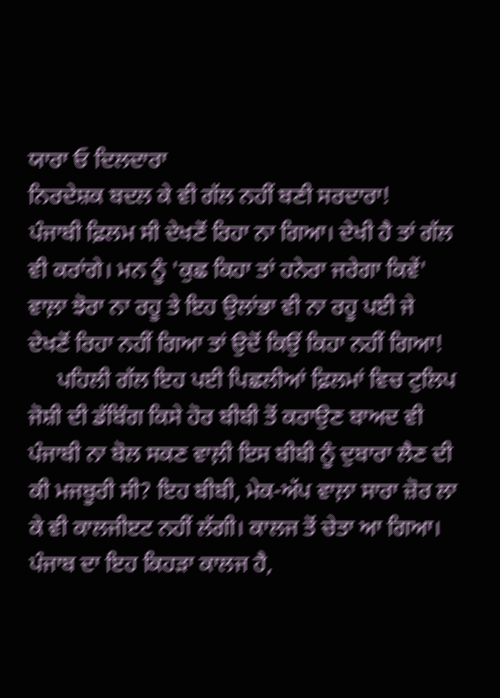ਯਾਰਾ ਓ ਦਿਲਦਾਰਾ
ਨਿਰਦੇਸ਼ਕ ਬਦਲ ਕੇ ਵੀ ਗੱਲ ਨਹੀਂ ਬਣੀ ਸਰਦਾਰਾ!
ਪੰਜਾਬੀ ਫ਼ਿਲਮ ਸੀ ਦੇਖਣੋਂ ਰਿਹਾ ਨਾ ਗਿਆ। ਦੇਖੀ ਹੈ ਤਾਂ ਗੱਲ ਵੀ ਕਰਾਂਗੇ। ਮਨ ਨੂੰ 'ਕੁਛ ਕਿਹਾ ਤਾਂ ਹਨੇਰਾ ਜਰੇਗਾ ਕਿਵੇਂ' ਵਾਲ਼ਾ ਝੋਰਾ ਨਾ ਰਹੂ ਤੇ ਇਹ ਉਲਾਂਭਾ ਵੀ ਨਾ ਰਹੂ ਪਈ ਜੇ ਦੇਖਣੋਂ ਰਿਹਾ ਨਹੀਂ ਗਿਆ ਤਾਂ ਉਦੋਂ ਕਿਉਂ ਕਿਹਾ ਨਹੀਂ ਗਿਆ!
     ਪਹਿਲੀ ਗੱਲ ਇਹ ਪਈ ਪਿਛਲੀਆਂ ਫ਼ਿਲਮਾਂ ਵਿਚ ਟੁਲਿਪ ਜੋਸ਼ੀ ਦੀ ਡੱਬਿੰਗ ਕਿਸੇ ਹੋਰ ਬੀਬੀ ਤੋਂ ਕਰਾਉਣ ਬਾਅਦ ਵੀ ਪੰਜਾਬੀ ਨਾ ਬੋਲ ਸਕਣ ਵਾਲ਼ੀ ਇਸ ਬੀਬੀ ਨੂੰ ਦੁਬਾਰਾ ਲੈਣ ਦੀ ਕੀ ਮਜਬੂਰੀ ਸੀ? ਇਹ ਬੀਬੀ, ਮੇਕ-ਅੱਪ ਵਾਲ਼ਾ ਸਾਰਾ ਜ਼ੋਰ ਲਾ ਕੇ ਵੀ ਕਾਲਜੀੲਟ ਨਹੀਂ ਲੱਗੀ। ਕਾਲਜ ਤੋਂ ਚੇਤਾ ਆ ਗਿਆ। ਪੰਜਾਬ ਦਾ ਇਹ ਕਿਹੜਾ ਕਾਲਜ ਹੈ,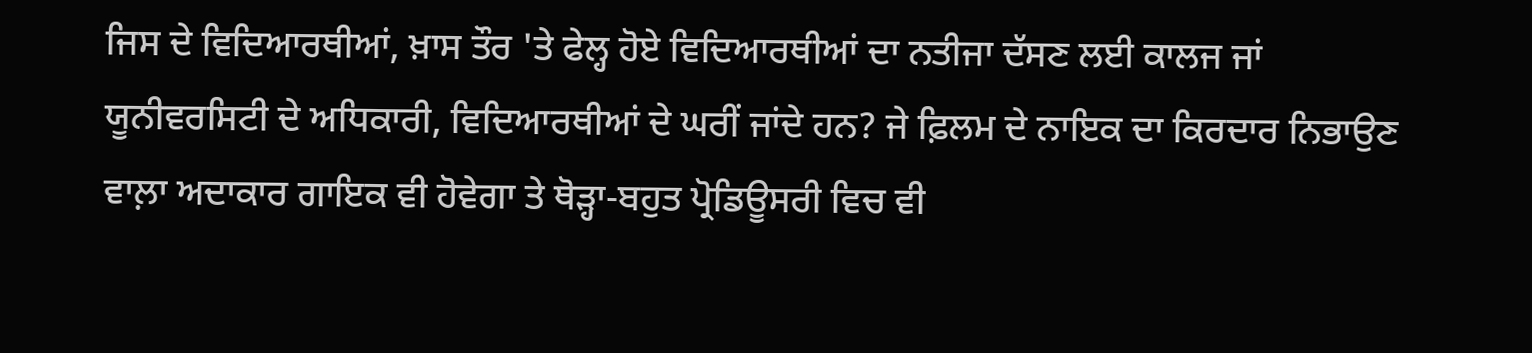ਜਿਸ ਦੇ ਵਿਦਿਆਰਥੀਆਂ, ਖ਼ਾਸ ਤੌਰ 'ਤੇ ਫੇਲ੍ਹ ਹੋਏ ਵਿਦਿਆਰਥੀਆਂ ਦਾ ਨਤੀਜਾ ਦੱਸਣ ਲਈ ਕਾਲਜ ਜਾਂ ਯੂਨੀਵਰਸਿਟੀ ਦੇ ਅਧਿਕਾਰੀ, ਵਿਦਿਆਰਥੀਆਂ ਦੇ ਘਰੀਂ ਜਾਂਦੇ ਹਨ? ਜੇ ਫ਼ਿਲਮ ਦੇ ਨਾਇਕ ਦਾ ਕਿਰਦਾਰ ਨਿਭਾਉਣ ਵਾਲ਼ਾ ਅਦਾਕਾਰ ਗਾਇਕ ਵੀ ਹੋਵੇਗਾ ਤੇ ਥੋੜ੍ਹਾ-ਬਹੁਤ ਪ੍ਰੋਡਿਊਸਰੀ ਵਿਚ ਵੀ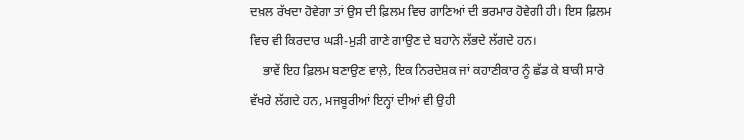ਦਖ਼ਲ ਰੱਖਦਾ ਹੋਵੇਗਾ ਤਾਂ ਉਸ ਦੀ ਫ਼ਿਲਮ ਵਿਚ ਗਾਣਿਆਂ ਦੀ ਭਰਮਾਰ ਹੋਵੇਗੀ ਹੀ। ਇਸ ਫ਼ਿਲਮ ਵਿਚ ਵੀ ਕਿਰਦਾਰ ਘੜੀ-ਮੁੜੀ ਗਾਣੇ ਗਾਉਣ ਦੇ ਬਹਾਨੇ ਲੱਭਦੇ ਲੱਗਦੇ ਹਨ।
    ਭਾਵੇਂ ਇਹ ਫ਼ਿਲਮ ਬਣਾਉਣ ਵਾਲ਼ੇ, ਇਕ ਨਿਰਦੇਸ਼ਕ ਜਾਂ ਕਹਾਣੀਕਾਰ ਨੂੰ ਛੱਡ ਕੇ ਬਾਕੀ ਸਾਰੇ ਵੱਖਰੇ ਲੱਗਦੇ ਹਨ, ਮਜਬੂਰੀਆਂ ਇਨ੍ਹਾਂ ਦੀਆਂ ਵੀ ਉਹੀ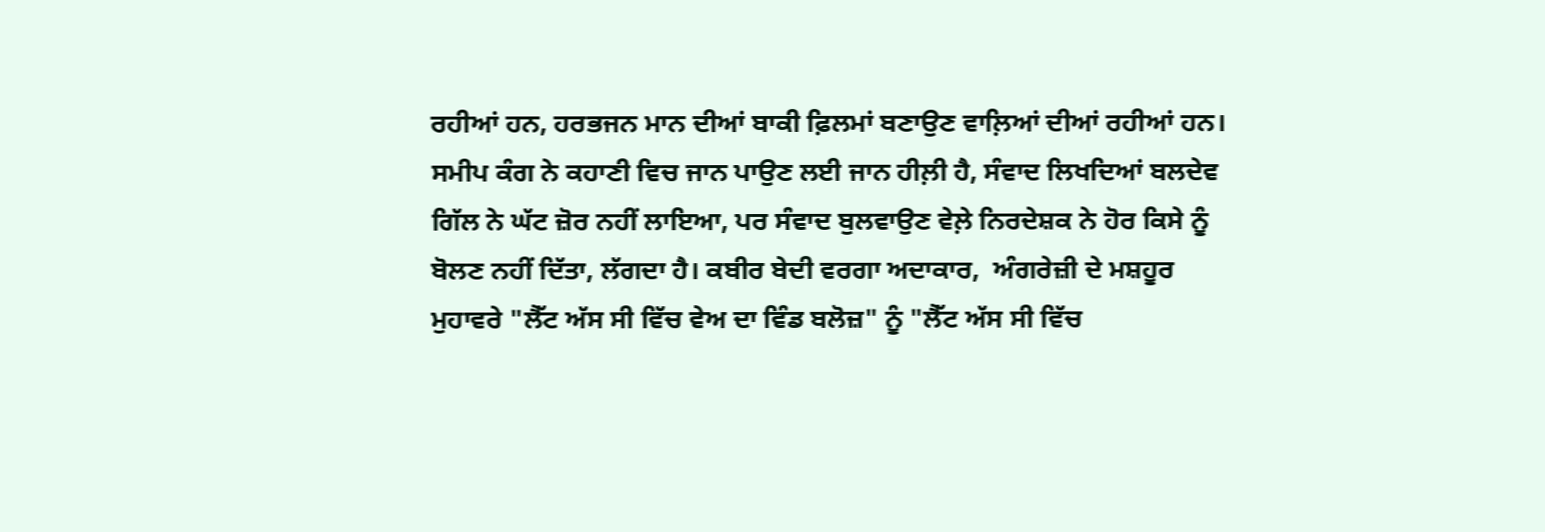ਰਹੀਆਂ ਹਨ, ਹਰਭਜਨ ਮਾਨ ਦੀਆਂ ਬਾਕੀ ਫ਼ਿਲਮਾਂ ਬਣਾਉਣ ਵਾਲ਼ਿਆਂ ਦੀਆਂ ਰਹੀਆਂ ਹਨ। ਸਮੀਪ ਕੰਗ ਨੇ ਕਹਾਣੀ ਵਿਚ ਜਾਨ ਪਾਉਣ ਲਈ ਜਾਨ ਹੀਲ਼ੀ ਹੈ, ਸੰਵਾਦ ਲਿਖਦਿਆਂ ਬਲਦੇਵ ਗਿੱਲ ਨੇ ਘੱਟ ਜ਼ੋਰ ਨਹੀਂ ਲਾਇਆ, ਪਰ ਸੰਵਾਦ ਬੁਲਵਾਉਣ ਵੇਲ਼ੇ ਨਿਰਦੇਸ਼ਕ ਨੇ ਹੋਰ ਕਿਸੇ ਨੂੰ ਬੋਲਣ ਨਹੀਂ ਦਿੱਤਾ, ਲੱਗਦਾ ਹੈ। ਕਬੀਰ ਬੇਦੀ ਵਰਗਾ ਅਦਾਕਾਰ,  ਅੰਗਰੇਜ਼ੀ ਦੇ ਮਸ਼ਹੂਰ ਮੁਹਾਵਰੇ "ਲੈੱਟ ਅੱਸ ਸੀ ਵਿੱਚ ਵੇਅ ਦਾ ਵਿੰਡ ਬਲੋਜ਼" ਨੂੰ "ਲੈੱਟ ਅੱਸ ਸੀ ਵਿੱਚ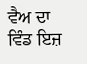ਵੈਅ ਦਾ ਵਿੰਡ ਇਜ਼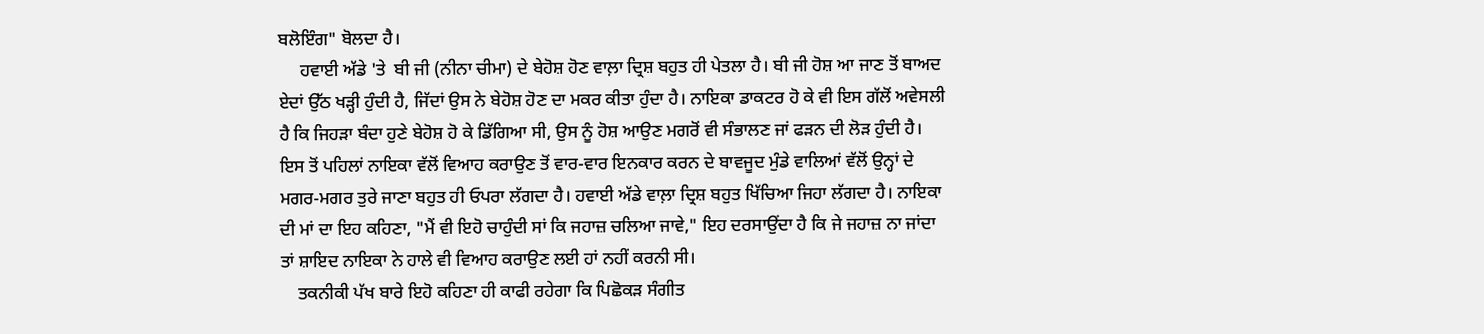ਬਲੋਇੰਗ" ਬੋਲਦਾ ਹੈ।
     ਹਵਾਈ ਅੱਡੇ 'ਤੇ  ਬੀ ਜੀ (ਨੀਨਾ ਚੀਮਾ) ਦੇ ਬੇਹੋਸ਼ ਹੋਣ ਵਾਲ਼ਾ ਦ੍ਰਿਸ਼ ਬਹੁਤ ਹੀ ਪੇਤਲਾ ਹੈ। ਬੀ ਜੀ ਹੋਸ਼ ਆ ਜਾਣ ਤੋਂ ਬਾਅਦ ਏਦਾਂ ਉੱਠ ਖੜ੍ਹੀ ਹੁੰਦੀ ਹੈ, ਜਿੱਦਾਂ ਉਸ ਨੇ ਬੇਹੋਸ਼ ਹੋਣ ਦਾ ਮਕਰ ਕੀਤਾ ਹੁੰਦਾ ਹੈ। ਨਾਇਕਾ ਡਾਕਟਰ ਹੋ ਕੇ ਵੀ ਇਸ ਗੱਲੋਂ ਅਵੇਸਲੀ ਹੈ ਕਿ ਜਿਹੜਾ ਬੰਦਾ ਹੁਣੇ ਬੇਹੋਸ਼ ਹੋ ਕੇ ਡਿੱਗਿਆ ਸੀ, ਉਸ ਨੂੰ ਹੋਸ਼ ਆਉਣ ਮਗਰੋਂ ਵੀ ਸੰਭਾਲਣ ਜਾਂ ਫੜਨ ਦੀ ਲੋੜ ਹੁੰਦੀ ਹੈ। ਇਸ ਤੋਂ ਪਹਿਲਾਂ ਨਾਇਕਾ ਵੱਲੋਂ ਵਿਆਹ ਕਰਾਉਣ ਤੋਂ ਵਾਰ-ਵਾਰ ਇਨਕਾਰ ਕਰਨ ਦੇ ਬਾਵਜੂਦ ਮੁੰਡੇ ਵਾਲਿਆਂ ਵੱਲੋਂ ਉਨ੍ਹਾਂ ਦੇ ਮਗਰ-ਮਗਰ ਤੁਰੇ ਜਾਣਾ ਬਹੁਤ ਹੀ ਓਪਰਾ ਲੱਗਦਾ ਹੈ। ਹਵਾਈ ਅੱਡੇ ਵਾਲ਼ਾ ਦ੍ਰਿਸ਼ ਬਹੁਤ ਖਿੱਚਿਆ ਜਿਹਾ ਲੱਗਦਾ ਹੈ। ਨਾਇਕਾ ਦੀ ਮਾਂ ਦਾ ਇਹ ਕਹਿਣਾ, "ਮੈਂ ਵੀ ਇਹੋ ਚਾਹੁੰਦੀ ਸਾਂ ਕਿ ਜਹਾਜ਼ ਚਲਿਆ ਜਾਵੇ," ਇਹ ਦਰਸਾਉਂਦਾ ਹੈ ਕਿ ਜੇ ਜਹਾਜ਼ ਨਾ ਜਾਂਦਾ ਤਾਂ ਸ਼ਾਇਦ ਨਾਇਕਾ ਨੇ ਹਾਲੇ ਵੀ ਵਿਆਹ ਕਰਾਉਣ ਲਈ ਹਾਂ ਨਹੀਂ ਕਰਨੀ ਸੀ।
    ਤਕਨੀਕੀ ਪੱਖ ਬਾਰੇ ਇਹੋ ਕਹਿਣਾ ਹੀ ਕਾਫੀ ਰਹੇਗਾ ਕਿ ਪਿਛੋਕੜ ਸੰਗੀਤ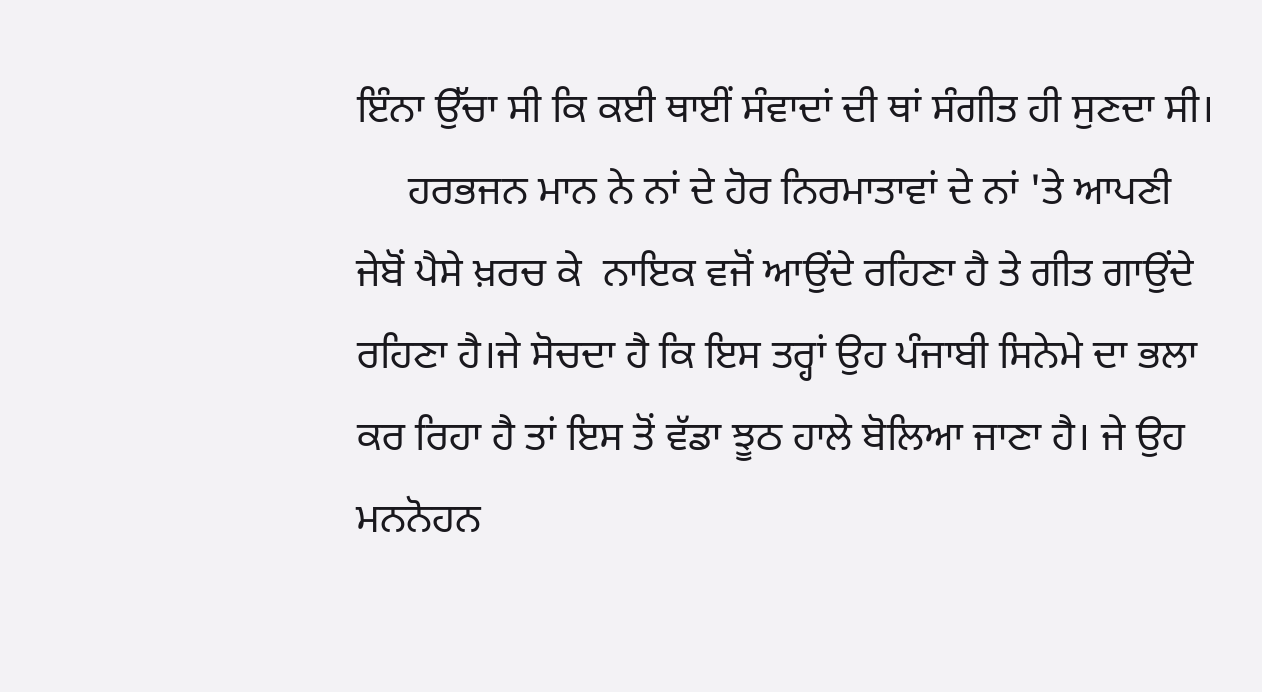ਇੰਨਾ ਉੱਚਾ ਸੀ ਕਿ ਕਈ ਥਾਈਂ ਸੰਵਾਦਾਂ ਦੀ ਥਾਂ ਸੰਗੀਤ ਹੀ ਸੁਣਦਾ ਸੀ।
     ਹਰਭਜਨ ਮਾਨ ਨੇ ਨਾਂ ਦੇ ਹੋਰ ਨਿਰਮਾਤਾਵਾਂ ਦੇ ਨਾਂ 'ਤੇ ਆਪਣੀ ਜੇਬੋਂ ਪੈਸੇ ਖ਼ਰਚ ਕੇ  ਨਾਇਕ ਵਜੋਂ ਆਉਂਦੇ ਰਹਿਣਾ ਹੈ ਤੇ ਗੀਤ ਗਾਉਂਦੇ ਰਹਿਣਾ ਹੈ।ਜੇ ਸੋਚਦਾ ਹੈ ਕਿ ਇਸ ਤਰ੍ਹਾਂ ਉਹ ਪੰਜਾਬੀ ਸਿਨੇਮੇ ਦਾ ਭਲਾ ਕਰ ਰਿਹਾ ਹੈ ਤਾਂ ਇਸ ਤੋਂ ਵੱਡਾ ਝੂਠ ਹਾਲੇ ਬੋਲਿਆ ਜਾਣਾ ਹੈ। ਜੇ ਉਹ ਮਨਨੋਹਨ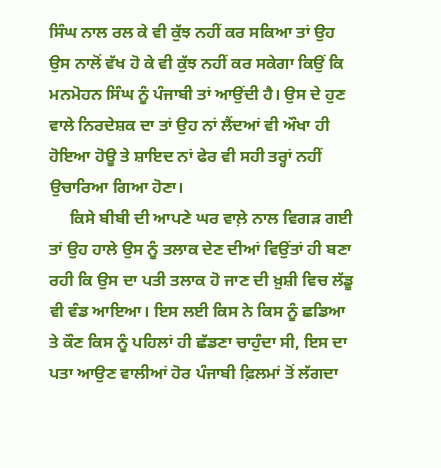ਸਿੰਘ ਨਾਲ ਰਲ ਕੇ ਵੀ ਕੁੱਝ ਨਹੀਂ ਕਰ ਸਕਿਆ ਤਾਂ ਉਹ ਉਸ ਨਾਲੋਂ ਵੱਖ ਹੋ ਕੇ ਵੀ ਕੁੱਝ ਨਹੀਂ ਕਰ ਸਕੇਗਾ ਕਿਉਂ ਕਿ ਮਨਮੋਹਨ ਸਿੰਘ ਨੂੰ ਪੰਜਾਬੀ ਤਾਂ ਆਉਂਦੀ ਹੈ। ਉਸ ਦੇ ਹੁਣ ਵਾਲੇ ਨਿਰਦੇਸ਼ਕ ਦਾ ਤਾਂ ਉਹ ਨਾਂ ਲੈਂਦਆਂ ਵੀ ਔਖਾ ਹੀ ਹੋਇਆ ਹੋਊ ਤੇ ਸ਼ਾਇਦ ਨਾਂ ਫੇਰ ਵੀ ਸਹੀ ਤਰ੍ਹਾਂ ਨਹੀਂ ਉਚਾਰਿਆ ਗਿਆ ਹੋਣਾ।
     ਕਿਸੇ ਬੀਬੀ ਦੀ ਆਪਣੇ ਘਰ ਵਾਲ਼ੇ ਨਾਲ ਵਿਗੜ ਗਈ ਤਾਂ ਉਹ ਹਾਲੇ ਉਸ ਨੂੰ ਤਲਾਕ ਦੇਣ ਦੀਆਂ ਵਿਉਂਤਾਂ ਹੀ ਬਣਾ ਰਹੀ ਕਿ ਉਸ ਦਾ ਪਤੀ ਤਲਾਕ ਹੋ ਜਾਣ ਦੀ ਖ਼ੁਸ਼ੀ ਵਿਚ ਲੱਡੂ ਵੀ ਵੰਡ ਆਇਆ। ਇਸ ਲਈ ਕਿਸ ਨੇ ਕਿਸ ਨੂੰ ਛਡਿਆ ਤੇ ਕੌਣ ਕਿਸ ਨੂੰ ਪਹਿਲਾਂ ਹੀ ਛੱਡਣਾ ਚਾਹੁੰਦਾ ਸੀ, ਇਸ ਦਾ ਪਤਾ ਆਉਣ ਵਾਲੀਆਂ ਹੋਰ ਪੰਜਾਬੀ ਫ਼ਿਲਮਾਂ ਤੋਂ ਲੱਗਦਾ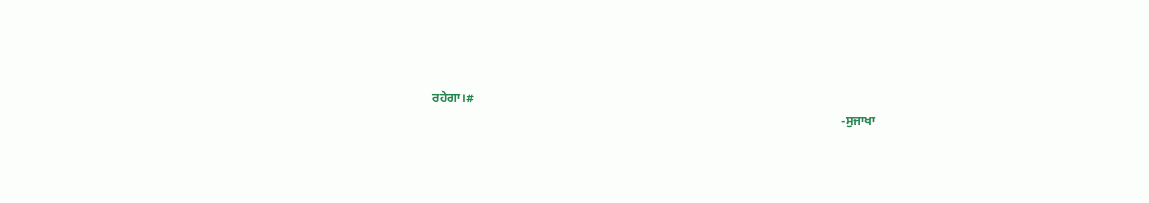ਰਹੇਗਾ।#
                                                                                                                                   -ਸੁਜਾਖਾ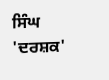ਸਿੰਘ 'ਦਰਸ਼ਕ'